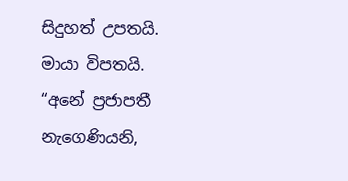සිදුහත් උපතයි. මායා විපතයි. “අනේ ප්‍රජාපතී නැගෙණියනි,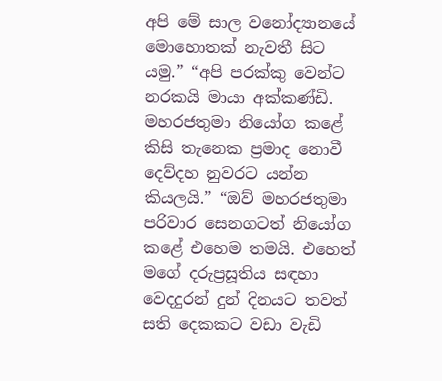අපි මේ සාල වනෝද්‍යානයේ මොහොතක් නැවතී සිට යමු.” “අපි පරක්කු වෙන්ට නරකයි මායා අක්කණ්ඩි. මහරජතුමා නියෝග කළේ කිසි තැනෙක ප්‍රමාද නොවී දෙව්දහ නුවරට යන්න කියලයි.” “ඔව් මහරජතුමා පරිවාර සෙනගටත් නියෝග කළේ එහෙම තමයි. එහෙත් මගේ දරුප්‍රසූතිය සඳහා වෙදදුරන් දුන් දිනයට තවත් සති දෙකකට වඩා වැඩි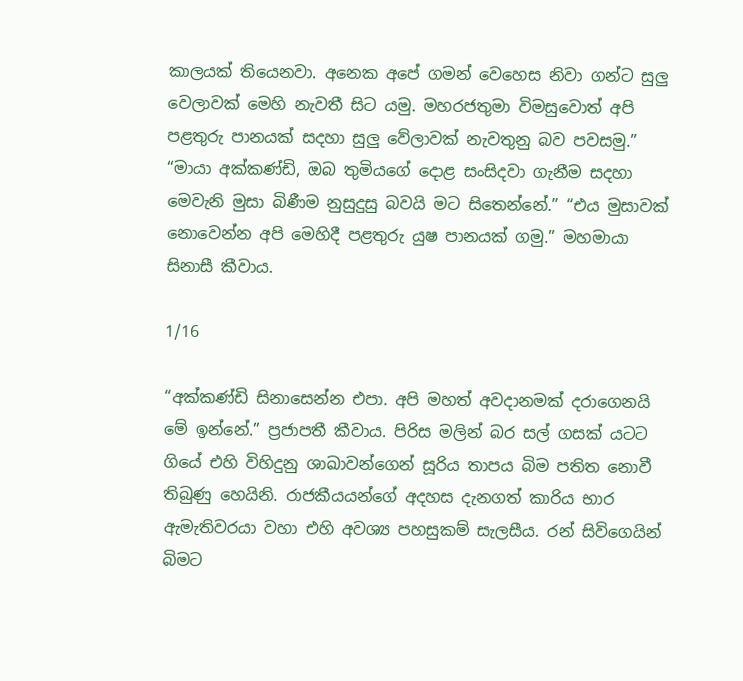කාලයක් තියෙනවා. අනෙක අපේ ගමන් වෙහෙස නිවා ගන්ට සුලු වෙලාවක් මෙහි නැවතී සිට යමු. මහරජතුමා විමසුවොත් අපි පළතුරු පානයක් සදහා සුලු වේලාවක් නැවතුනු බව පවසමු.” “මායා අක්කණ්ඩි, ඔබ තුමියගේ දොළ සංසිදවා ගැනීම සදහා මෙවැනි මුසා බිණීම නුසුදුසු බවයි මට සිතෙන්නේ.” “එය මුසාවක් නොවෙන්න අපි මෙහිදී පළතුරු යුෂ පානයක් ගමු.” මහමායා සිනාසී කීවාය.

1/16

“අක්කණ්ඩි සිනාසෙන්න එපා. අපි මහත් අවදානමක් දරාගෙනයි මේ ඉන්නේ.” ප්‍රජාපතී කීවාය. පිරිස මලින් බර සල් ගසක් යටට ගියේ එහි විහිදුනු ශාඛාවන්ගෙන් සූරිය තාපය බිම පතිත නොවී තිබුණු හෙයිනි. රාජකීයයන්ගේ අදහස දැනගත් කාරිය භාර ඇමැතිවරයා වහා එහි අවශ්‍ය පහසුකම් සැලසීය. රන් සිවිගෙයින් බිමට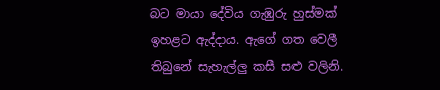බට මායා දේවිය ගැඹුරු හුස්මක් ඉහළට ඇද්දාය. ඇගේ ගත වෙලී තිබුනේ සැහැල්ලු කසී සළු වලිනි.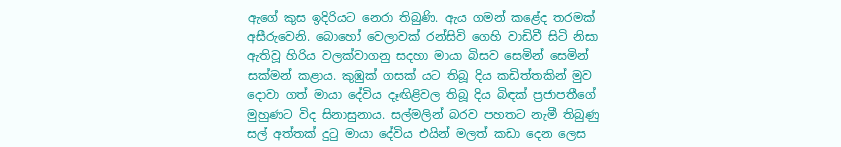ඇගේ කුස ඉදිරියට නෙරා තිබුණි. ඇය ගමන් කළේද තරමක් අසීරුවෙනි. බොහෝ වෙලාවක් රන්සිවි ගෙහි වාඩිවී සිටි නිසා ඇතිවූ හිරිය වලක්වාගනු සදහා මායා බිසව සෙමින් සෙමින් සක්මන් කළාය. කුඹුක් ගසක් යට තිබූ දිය කඩිත්තකින් මුව දොවා ගත් මායා දේවිය දෑඟිළිවල තිබූ දිය බිඳක් ප්‍රජාපතීගේ මුහුණට විද සිනාසුනාය. සල්මලින් බරව පහතට නැමී තිබුණු සල් අත්තක් දුටු මායා දේවිය එයින් මලත් කඩා දෙන ලෙස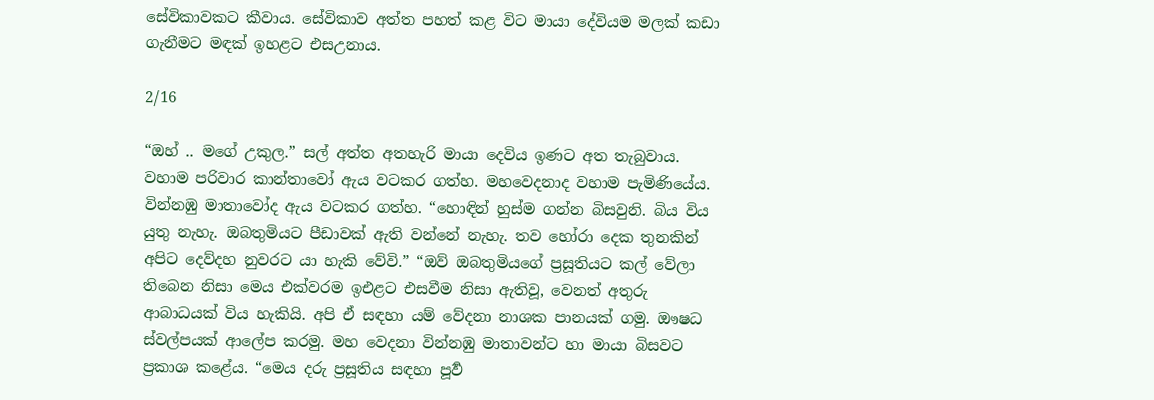සේවිකාවකට කීවාය. සේවිකාව අත්ත පහත් කළ විට මායා දේවියම මලක් කඩා ගැනීමට මඳක් ඉහළට එසඋනාය.

2/16

“ඔහ් .. මගේ උකුල.” සල් අත්ත අතහැරි මායා දෙවිය ඉණට අත තැබුවාය. වහාම පරිවාර කාන්තාවෝ ඇය වටකර ගත්හ. මහවෙදනාද වහාම පැමිණියේය. වින්නඹු මාතාවෝද ඇය වටකර ගත්හ. “හොඳින් හුස්ම ගන්න බිසවුනි. බිය විය යුතු නැහැ. ඔබතුමියට පීඩාවක් ඇති වන්නේ නැහැ. තව හෝරා දෙක තුනකින් අපිට දෙව්දහ නුවරට යා හැකි වේවි.” “ඔව් ඔබතුමියගේ ප්‍රසූතියට කල් වේලා තිබෙන නිසා මෙය එක්වරම ඉඑළට එසවීම නිසා ඇතිවූ, වෙනත් අතුරු ආබාධයක් විය හැකියි. අපි ඒ සඳහා යම් වේදනා නාශක පානයක් ගමු. ඖෂධ ස්වල්පයක් ආලේප කරමු. මහ වෙදනා වින්නඹු මාතාවන්ට හා මායා බිසවට ප්‍රකාශ කළේය. “මෙය දරු ප්‍රසූතිය සඳහා පූර්‍ව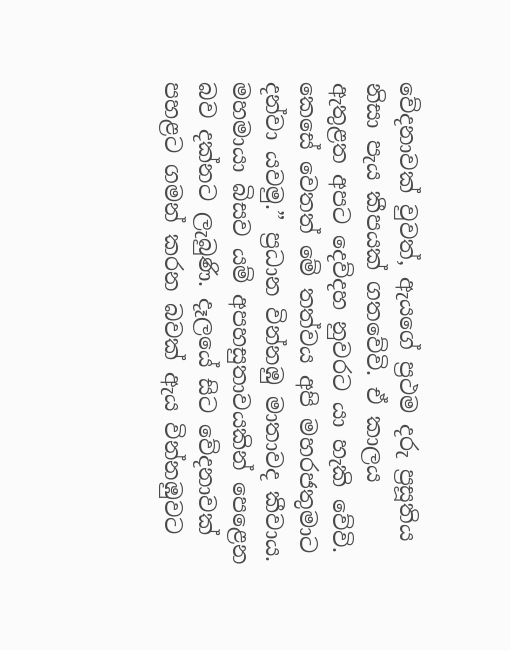වේදනාවක් වුවත්, ඇයගේ ප්‍රථම දරු ප්‍රසූතිය නිසා පැය කීපයක් ගතවේවි. ඒ කාලය ඇතුළත අපට දෙව්දහ නුවරට යා හැකි වේවි. කෙසේ වෙතත් මේ තත්වය අපි මහරජතුමාට දන්වා යවමු.” ප්‍රධාන වින්නඹු මාතාවද කීවාය. මහමායා බිසව යම් අපහසුතාවයකින් පෙළෙන බව දක්නට ලැබුණි. දෑලයේ සිට වේදනාවක් පහළට ගමන් කරන බවක් ඇය වින්නඹුවට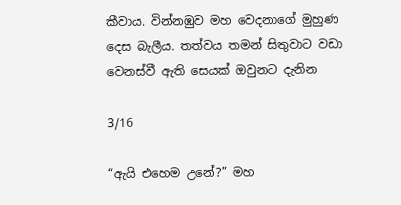කීවාය. වින්නඹුව මහ වෙදනාගේ මුහුණ දෙස බැලීය. තත්වය තමන් සිතුවාට වඩා වෙනස්වී ඇති සෙයක් ඔවුනට දැනින

3/16

“ඇයි එහෙම උනේ?” මහ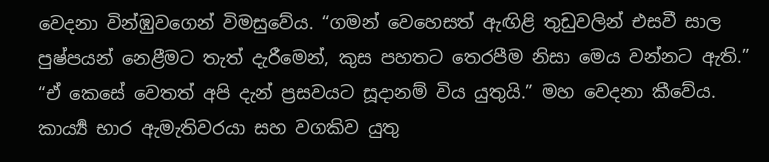වෙදනා වින්ඹුවගෙන් විමසුවේය. “ගමන් වෙහෙසත් ඇඟිළි තුඩුවලින් එසවී සාල පුෂ්පයන් නෙළීමට තැත් දැරීමෙන්, කුස පහතට තෙරපීම නිසා මෙය වන්නට ඇති.” “ඒ කෙසේ වෙතත් අපි දැන් ප්‍රසවයට සූදානම් විය යුතුයි.” මහ වෙදනා කීවේය. කාර්‍ය්‍ය භාර ඇමැතිවරයා සහ වගකිව යුතු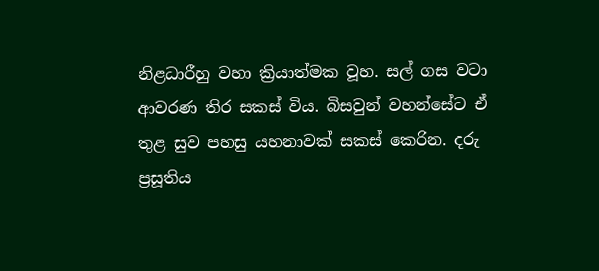නිළධාරීහු වහා ක්‍රියාත්මක වූහ. සල් ගස වටා ආවරණ තිර සකස් විය. බිසවුන් වහන්සේට ඒ තුළ සුව පහසු යහනාවක් සකස් කෙරින. දරු ප්‍රසූතිය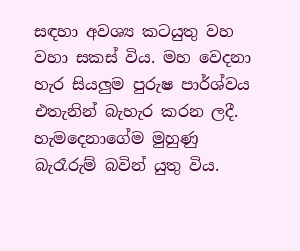සඳහා අවශ්‍ය කටයුතු වහ වහා සකස් විය. මහ වෙදනා හැර සියලුම පුරුෂ පාර්ශ්වය එතැනින් බැහැර කරන ලදී. හැමදෙනාගේම මුහුණු බැරෑරුම් බවින් යුතු විය.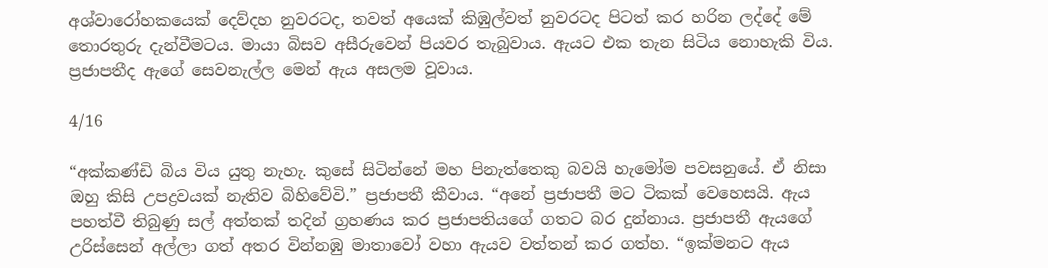අශ්වාරෝහකයෙක් දෙව්දහ නුවරටද, තවත් අයෙක් කිඹුල්වත් නුවරටද පිටත් කර හරින ලද්දේ මේ තොරතුරු දැන්වීමටය. මායා බිසව අසීරුවෙන් පියවර තැබුවාය. ඇයට එක තැන සිටිය නොහැකි විය. ප්‍රජාපතීද ඇගේ සෙවනැල්ල මෙන් ඇය අසලම වූවාය.

4/16

“අක්කණ්ඩි බිය විය යුතු නැහැ. කුසේ සිටින්නේ මහ පිනැත්තෙකු බවයි හැමෝම පවසනුයේ. ඒ නිසා ඔහු කිසි උපද්‍රවයක් නැතිව බිහිවේවි.” ප්‍රජාපතී කීවාය. “අනේ ප්‍රජාපතී මට ටිකක් වෙහෙසයි. ඇය පහත්වී තිබුණු සල් අත්තක් තදින් ග්‍රහණය කර ප්‍රජාපතියගේ ගතට බර දුන්නාය. ප්‍රජාපතී ඇයගේ උරිස්සෙන් අල්ලා ගත් අතර වින්නඹු මාතාවෝ වහා ඇයව වත්තන් කර ගත්හ. “ඉක්මනට ඇය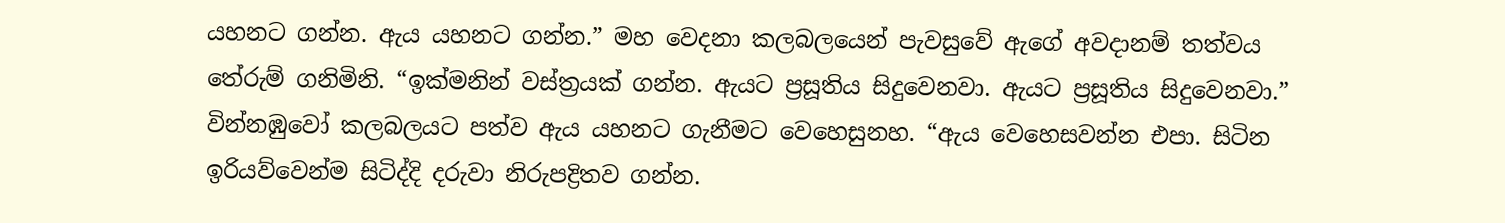යහනට ගන්න. ඇය යහනට ගන්න.” මහ වෙදනා කලබලයෙන් පැවසුවේ ඇගේ අවදානම් තත්වය තේරුම් ගනිමිනි. “ඉක්මනින් වස්ත්‍රයක් ගන්න. ඇයට ප්‍රසූතිය සිදුවෙනවා. ඇයට ප්‍රසූතිය සිදුවෙනවා.” වින්නඹුවෝ කලබලයට පත්ව ඇය යහනට ගැනීමට වෙහෙසුනහ. “ඇය වෙහෙසවන්න එපා. සිටින ඉරියව්වෙන්ම සිටිද්දි දරුවා නිරුපද්‍රිතව ගන්න.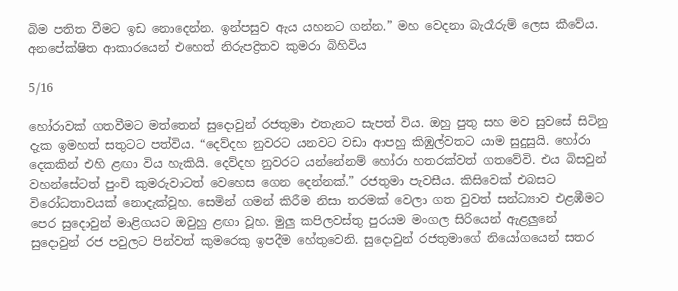බිම පතිත වීමට ඉඩ නොදෙන්න. ඉන්පසුව ඇය යහනට ගන්න.” මහ වෙදනා බැරෑරුම් ලෙස කීවේය. අනපේක්ෂිත ආකාරයෙන් එහෙත් නිරුපද්‍රිතව කුමරා බිහිවිය

5/16

හෝරාවක් ගතවීමට මත්තෙන් සුදොවුන් රජතුමා එතැනට සැපත් විය. ඔහු පුතු සහ මව සුවසේ සිටිනු දැක ඉමහත් සතුටට පත්විය. “දෙව්දහ නුවරට යනවට වඩා ආපහු කිඹුල්වතට යාම සුදුසුයි. හෝරා දෙකකින් එහි ළඟා විය හැකියි. දෙව්දහ නුවරට යන්නේනම් හෝරා හතරක්වත් ගතවේවි. එය බිසවුන් වහන්සේටත් පුංචි කුමරුවාටත් වෙහෙස ගෙන දෙන්නක්.” රජතුමා පැවසීය. කිසිවෙක් එබසට විරෝධතාවයක් නොදැක්වූහ. සෙමින් ගමන් කිරීම නිසා තරමක් වෙලා ගත වුවත් සන්ධ්‍යාව එළඹීමට පෙර සුදොවුන් මාළිගයට ඔවුහු ළඟා වූහ. මුලු කපිලවස්තු පුරයම මංගල සිරියෙන් ඇළලුනේ සුදොවුන් රජ පවුලට පින්වත් කුමරෙකු ඉපදීම හේතුවෙනි. සුදොවුන් රජතුමාගේ නියෝගයෙන් සතර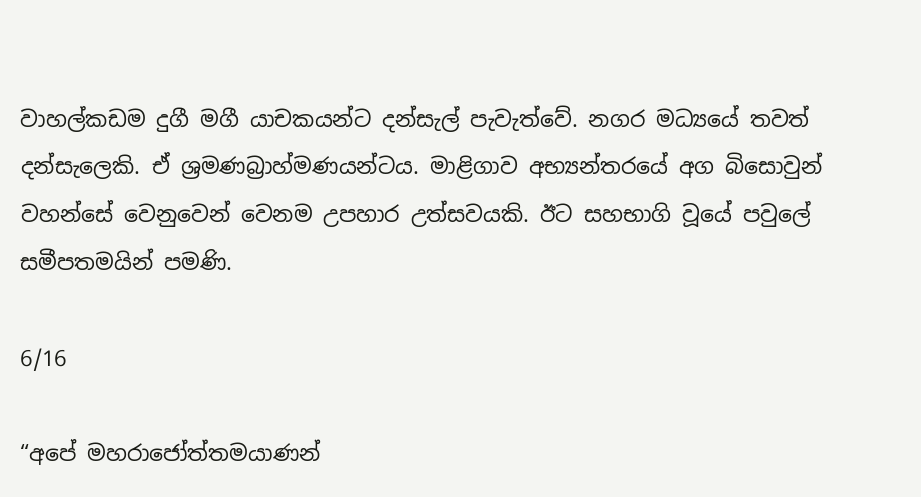වාහල්කඩම දුගී මගී යාචකයන්ට දන්සැල් පැවැත්වේ. නගර මධ්‍යයේ තවත් දන්සැලෙකි. ඒ ශ්‍රමණබ්‍රාහ්මණයන්ටය. මාළිගාව අභ්‍යන්තරයේ අග බිසොවුන් වහන්සේ වෙනුවෙන් වෙනම උපහාර උත්සවයකි. ඊට සහභාගි වූයේ පවුලේ සමීපතමයින් පමණි.

6/16

“අපේ මහරාජෝත්තමයාණන්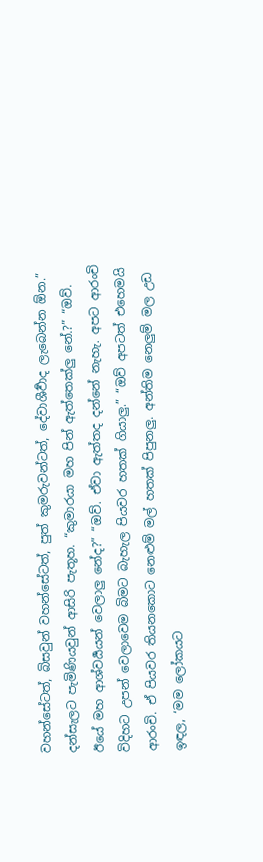වහන්සේටත්, බිසවුන් වහන්සේටත්, පුත් කුමරුවන්ටත්, දේවාශීර්‍වාද ලැබෙන්න ඕන.” දන්සැලට පැමිණියවුන් ආසිරි පැතූහ. “කුමාරයා මහ පින් ඇත්තෙක්ලු නේ.?” “ඔව්. ඊයේ මහ ආශ්වර්‍යයන් වෙලාලු නේද?” “ඔව්. ඒවා ඇත්තද දන්නේ නැහැ. අපට ආරංචි විදිහට උපන් වෙලාවෙම බිමට බැහැල පියවර හතක් ගියාලු.” “ඔව් අපටත් එහෙමයි ආරංචි. ඒ පියවර තියනකොට නෙළුම් මල් හතක් පිපුනලු. අන්තිම නෙලුම් මල උඩ ඉඳල, ‘මම ලෝකයට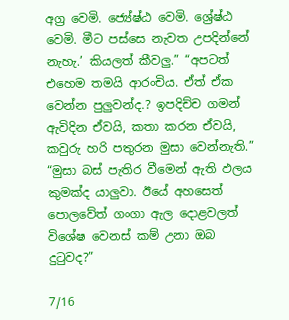අග්‍ර වෙමි. ජ්‍යේෂ්ඨ වෙමි. ශ්‍රේෂ්ඨ වෙමි. මීට පස්සෙ නැවත උපදින්නේ නැහැ.’ කියලත් කීවලු.” “අපටත් එහෙම තමයි ආරංචිය. ඒත් ඒක වෙන්න පුලුවන්ද.? ඉපදිච්ච ගමන් ඇවිදින ඒවයි, කතා කරන ඒවයි, කවුරු හරි පතුරන මුසා වෙන්නැති.” “මුසා බස් පැතිර වීමෙන් ඇති ඵලය කුමක්ද යාලුවා. ඊයේ අහසෙත් පොලවේත් ගංගා ඇල දොළවලත් විශේෂ වෙනස් කම් උනා ඔබ දුටුවද?”

7/16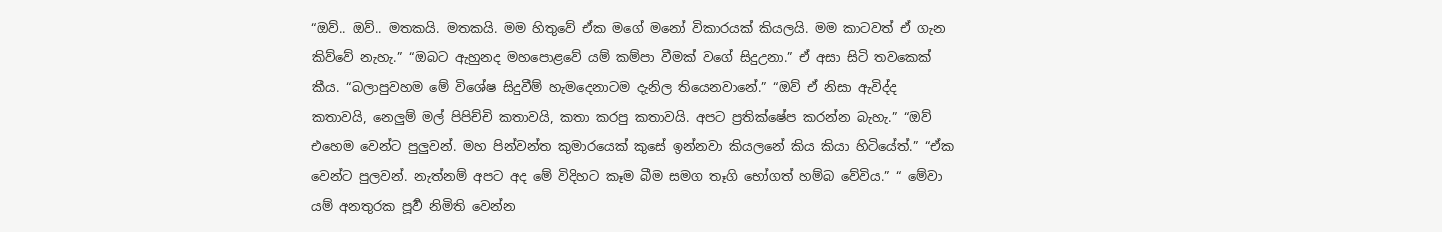“ඔව්.. ඔව්.. මතකයි. මතකයි. මම හිතුවේ ඒක මගේ මනෝ විකාරයක් කියලයි. මම කාටවත් ඒ ගැන කිව්වේ නැහැ.” “ඔබට ඇහුනද මහපොළවේ යම් කම්පා වීමක් වගේ සිදුඋනා.” ඒ අසා සිටි තවකෙක් කීය. “බලාපුවහම මේ විශේෂ සිදුවීම් හැමදෙනාටම දැනිල තියෙනවානේ.” “ඔව් ඒ නිසා ඇවිද්ද කතාවයි, නෙලුම් මල් පිපිච්චි කතාවයි, කතා කරපු කතාවයි. අපට ප්‍රතික්ෂේප කරන්න බැහැ.” “ඔව් එහෙම වෙන්ට පුලුවන්. මහ පින්වන්ත කුමාරයෙක් කුසේ ඉන්නවා කියලනේ කිය කියා හිටියේත්.” “ඒක වෙන්ට පුලවන්. නැත්නම් අපට අද මේ විදිහට කෑම බීම සමග තෑගි භෝගත් හම්බ වේවිය.” “ මේවා යම් අනතුරක පූර්‍ව නිමිති වෙන්න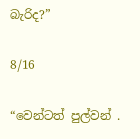බැරිද?”

8/16

“වෙන්ටත් පුල්වන් .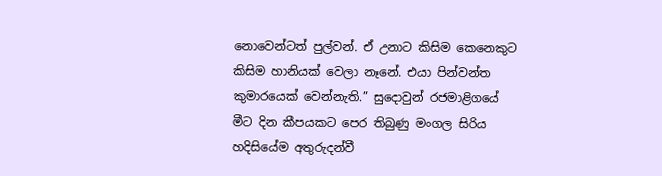නොවෙන්ටත් පුල්වන්. ඒ උනාට කිසිම කෙනෙකුට කිසිම හානියක් වෙලා නෑනේ. එයා පින්වන්ත කුමාරයෙක් වෙන්නැති.” සුදොවුන් රජමාළිගයේ මීට දින කීපයකට පෙර තිබුණු මංගල සිරිය හදිසියේම අතුරුදන්වී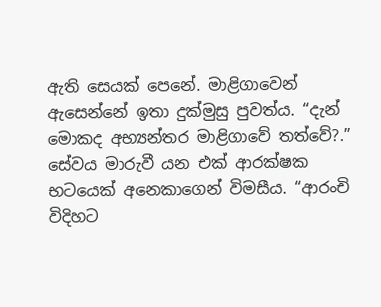ඇති සෙයක් පෙනේ. මාළිගාවෙන් ඇසෙන්නේ ඉතා දුක්මුසු පුවත්ය. “දැන් මොකද අභ්‍යන්තර මාළිගාවේ තත්වේ?.” සේවය මාරුවී යන එක් ආරක්ෂක භටයෙක් අනෙකාගෙන් විමසීය. “ආරංචි විදිහට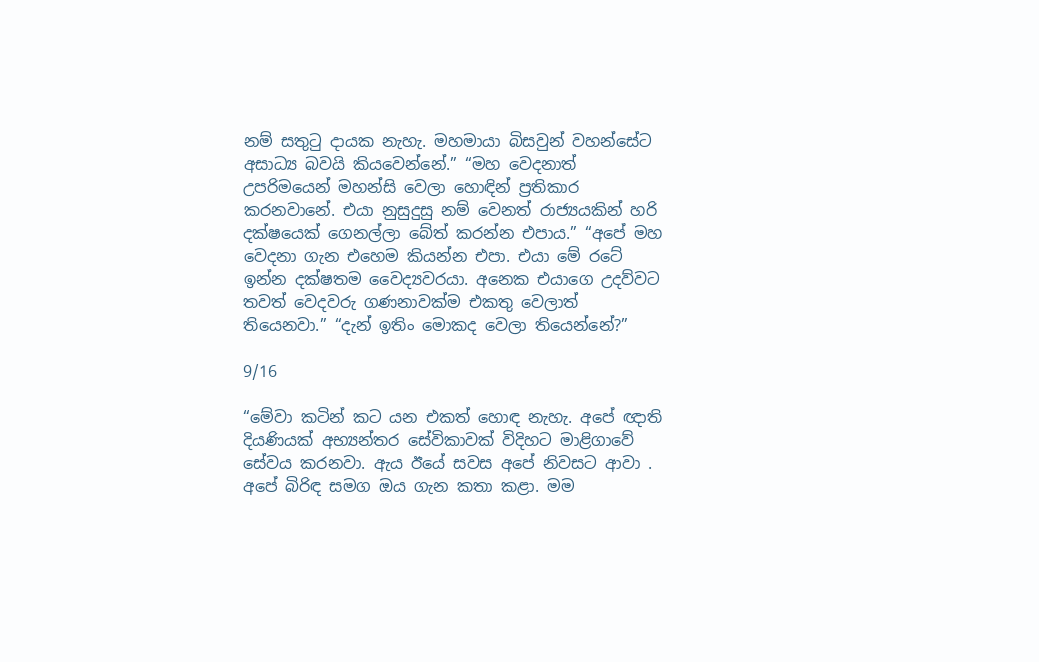නම් සතුටු දායක නැහැ. මහමායා බිසවුන් වහන්සේට අසාධ්‍ය බවයි කියවෙන්නේ.” “මහ වෙදනාත් උපරිමයෙන් මහන්සි වෙලා හොඳින් ප්‍රතිකාර කරනවානේ. එයා නුසුදුසු නම් වෙනත් රාජ්‍යයකින් හරි දක්ෂයෙක් ගෙනල්ලා බේත් කරන්න එපාය.” “අපේ මහ වෙදනා ගැන එහෙම කියන්න එපා. එයා මේ රටේ ඉන්න දක්ෂතම වෛද්‍යවරයා. අනෙක එයාගෙ උදව්වට තවත් වෙදවරු ගණනාවක්ම එකතු වෙලාත් තියෙනවා.” “දැන් ඉතිං මොකද වෙලා තියෙන්නේ?”

9/16

“මේවා කටින් කට යන එකත් හොඳ නැහැ. අපේ ඥාති දියණියක් අභ්‍යන්තර සේවිකාවක් විදිහට මාළිගාවේ සේවය කරනවා. ඇය ඊයේ සවස අපේ නිවසට ආවා . අපේ බිරිඳ සමග ඔය ගැන කතා කළා. මම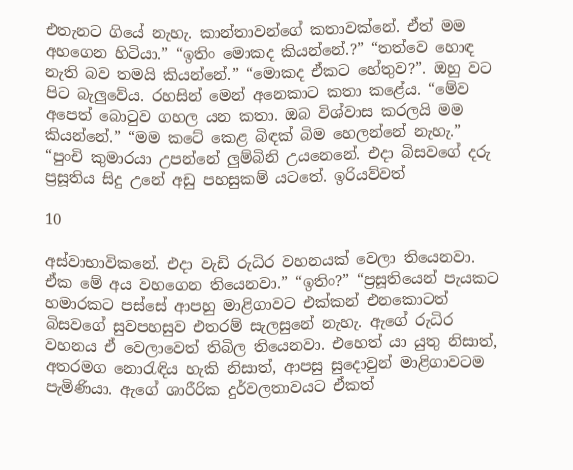එතැනට ගියේ නැහැ. කාන්තාවන්ගේ කතාවක්නේ. ඒත් මම අහගෙන හිටියා.” “ඉතිං මොකද කියන්නේ.?” “තත්වෙ හොඳ නැති බව තමයි කියන්නේ.” “මොකද ඒකට හේතුව?”. ඔහු වට පිට බැලුවේය. රහසින් මෙන් අනෙකාට කතා කළේය. “මේව අපෙත් බොටුව ගහල යන කතා. ඔබ විශ්වාස කරලයි මම කියන්නේ.” “මම කටේ කෙළ බිඳක් බිම හෙලන්නේ නැහැ.” “පුංචි කුමාරයා උපන්නේ ලුම්බිනි උයනෙනේ. එදා බිසවගේ දරු ප්‍රසූතිය සිදු උනේ අඩු පහසුකම් යටතේ. ඉරියව්වත්

10

අස්වාභාවිකනේ. එදා වැඩි රුධිර වහනයක් වෙලා තියෙනවා. ඒක මේ අය වහගෙන තියෙනවා.” “ඉතිං?” “ප්‍රසූතියෙන් පැයකට හමාරකට පස්සේ ආපහු මාළිගාවට එක්කන් එනකොටත් බිසවගේ සුවපහසුව එතරම් සැලසුනේ නැහැ. ඇගේ රුධිර වහනය ඒ වෙලාවෙත් තිබිල තියෙනවා. එහෙත් යා යුතු නිසාත්, අතරමග නොරැඳිය හැකි නිසාත්, ආපසු සුදොවුන් මාළිගාවටම පැමිණියා. ඇගේ ශාරීරික දුර්වලතාවයට ඒකත්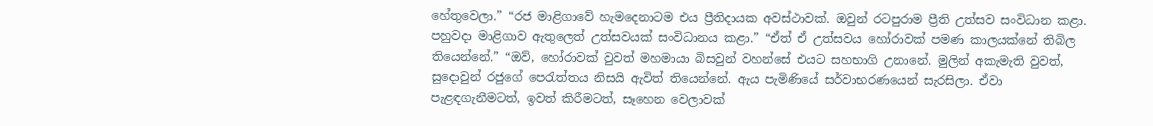හේතුවෙලා.” “රජ මාළිගාවේ හැමදෙනාටම එය ප්‍රීතිදායක අවස්ථාවක්. ඔවුන් රටපුරාම ප්‍රීති උත්සව සංවිධාන කළා. පහුවදා මාළිගාව ඇතුලෙත් උත්සවයක් සංවිධානය කළා.” “ඒත් ඒ උත්සවය හෝරාවක් පමණ කාලයක්නේ තිබිල තියෙන්නේ.” “ඔව්, හෝරාවක් වුවත් මහමායා බිසවුන් වහන්සේ එයට සහභාගි උනානේ. මුලින් අකැමැති වුවත්, සුදොවුන් රජුගේ පෙරැත්තය නිසයි ඇවිත් තියෙන්නේ. ඇය පැමිණියේ සර්වාභරණයෙන් සැරසිලා. ඒවා පැළඳගැනීමටත්, ඉවත් කිරීමටත්, සෑහෙන වෙලාවක්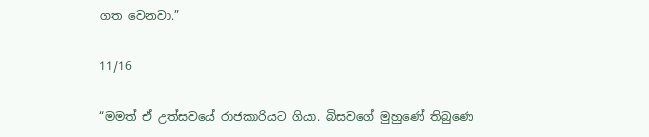ගත වෙනවා.”

11/16

“මමත් ඒ උත්සවයේ රාජකාරියට ගියා. බිසවගේ මුහුණේ තිබුණෙ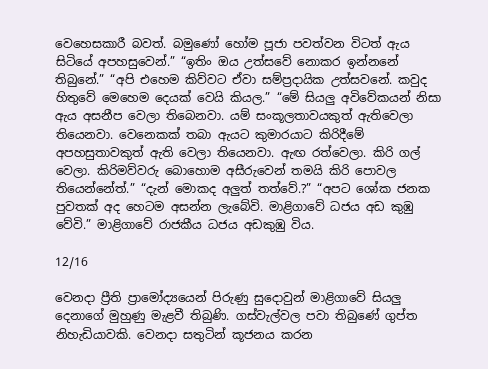වෙහෙසකාරී බවත්. බමුණෝ හෝම පූජා පවත්වන විටත් ඇය සිටියේ අපහසුවෙන්.” “ඉතිං ඔය උත්සවේ නොකර ඉන්නනේ තිබුනේ.” “අපි එහෙම කිව්වට ඒවා සම්ප්‍රදායික උත්සවනේ. කවුද හිතුවේ මෙහෙම දෙයක් වෙයි කියල.” “මේ සියලු අවිවේකයන් නිසා ඇය අසනීප වෙලා තිබෙනවා. යම් සංකූලතාවයකුත් ඇතිවෙලා තියෙනවා. වෙනෙකක් තබා ඇයට කුමාරයාට කිරිදීමේ අපහසුතාවකුත් ඇති වෙලා තියෙනවා. ඇඟ රත්වෙලා. කිරි ගල් වෙලා. කිරිමව්වරු බොහොම අසීරුවෙන් තමයි කිරි පොවල තියෙන්නේත්.” “දැන් මොකද අලුත් තත්වේ.?” “අපට ශෝක ජනක පුවතක් අද හෙටම අසන්න ලැබේවි. මාළිගාවේ ධජය අඩ කුඹු වේවි.” මාළිගාවේ රාජකීය ධජය අඩකුඹු විය.

12/16

වෙනදා ප්‍රීති ප්‍රාමෝද්‍යයෙන් පිරුණු සුදොවුන් මාළිගාවේ සියලු දෙනාගේ මුහුණු මැළවී තිබුණි. ගස්වැල්වල පවා තිබුණේ ගුප්ත නිහැඩියාවකි. වෙනදා සතුටින් කූජනය කරන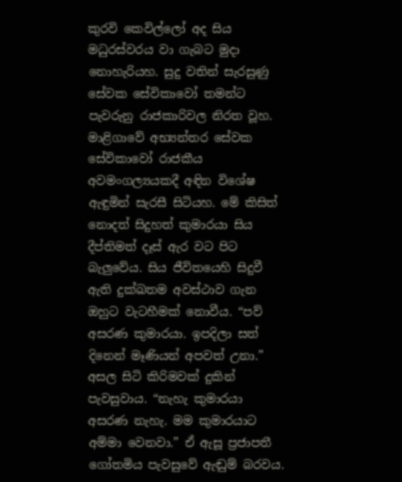කුරවි කෙවිල්ලෝ අද සිය මධුරස්වරය වා ගැබට මුදා නොහැරියහ. සුදු වතින් සැරසුණු සේවක සේවිකාවෝ තමන්ට පැවරුනු රාජකාරිවල නිරත වූහ. මාළිගාවේ අභ්‍යන්තර සේවක සේවිකාවෝ රාජකීය අවමංගල්‍යයකදී අඳින විශේෂ ඇඳුමින් සැරසී සිටියහ. මේ කිසිත් නොදත් සිදුහත් කුමාරයා සිය දීප්තිමත් දෑස් ඇර වට පිට බැලුවේය. සිය ජීවිතයෙහි සිදුවී ඇති දුක්ඛතම අවස්ථාව ගැන ඔහුට වැටහීමක් නොවීය. “පව් අසරණ කුමාරයා. ඉපදිලා සත් දිනෙන් මෑණියන් අපවත් උනා.” අසල සිටි කිරිමවක් දුකින් පැවසුවාය. “නැහැ කුමාරයා අසරණ නැහැ. මම කුමාරයාට අම්මා වෙනවා.” ඒ ඇසූ ප්‍රජාපතී ගෝතමිය පැවසුවේ ඇඬුම් බරවය.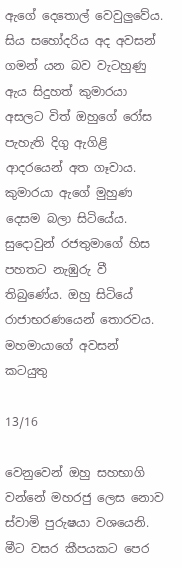ඇගේ දෙතොල් වෙවුලුවේය. සිය සහෝදරිය අද අවසන් ගමන් යන බව වැටහුණු ඇය සිදුහත් කුමාරයා අසලට විත් ඔහුගේ රෝස පැහැති දිගු ඇගිළි ආදරයෙන් අත ගෑවාය. කුමාරයා ඇගේ මුහුණ දෙසම බලා සිටියේය. සුදොවුන් රජතුමාගේ හිස පහතට නැඹුරු වී තිබුණේය. ඔහු සිටියේ රාජාභරණයෙන් තොරවය. මහමායාගේ අවසන් කටයුතු

13/16

වෙනුවෙන් ඔහු සහභාගි වන්නේ මහරජු ලෙස නොව ස්වාමි පුරුෂයා වශයෙනි. මීට වසර කීපයකට පෙර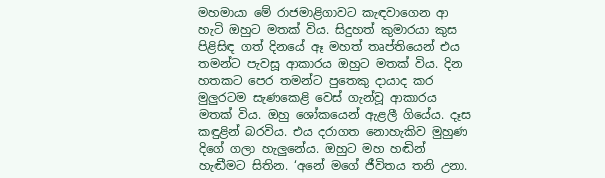මහමායා මේ රාජමාළිගාවට කැඳවාගෙන ආ හැටි ඔහුට මතක් විය. සිදුහත් කුමාරයා කුස පිළිසිඳ ගත් දිනයේ ඈ මහත් තෘප්තියෙන් එය තමන්ට පැවසූ ආකාරය ඔහුට මතක් විය. දින හතකට පෙර තමන්ට පුතෙකු දායාද කර මුලුරටම සැණකෙළි වෙස් ගැන්වූ ආකාරය මතක් විය. ඔහු ශෝකයෙන් ඇළලී ගියේය. දෑස කඳුළින් බරවිය. එය දරාගත නොහැකිව මුහුණ දිගේ ගලා හැලුනේය. ඔහුට මහ හඬින් හැඬීමට සිතින. ‘අනේ මගේ ජීවිතය තනි උනා.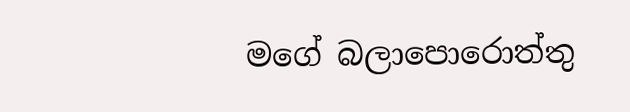මගේ බලාපොරොත්තු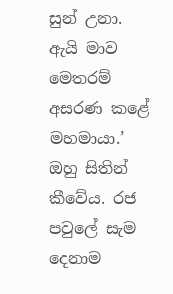සුන් උනා. ඇයි මාව මෙතරම් අසරණ කළේ මහමායා.’ ඔහු සිතින් කීවේය. රජ පවුලේ සැම දෙනාම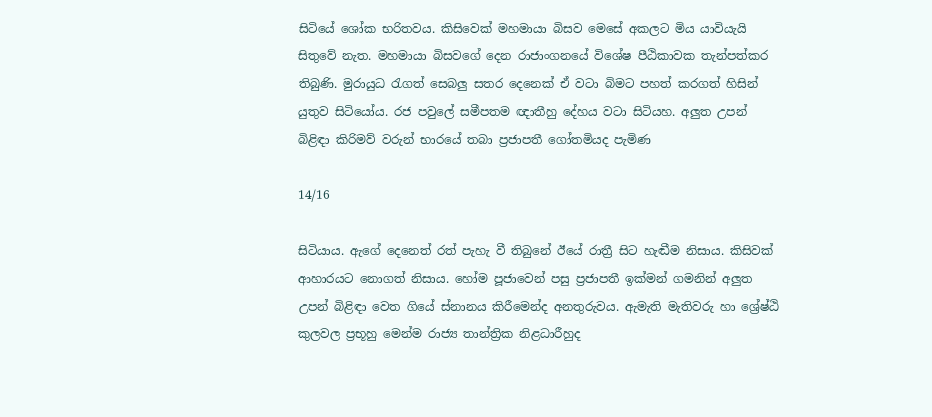සිටියේ ශෝක භරිතවය. කිසිවෙක් මහමායා බිසව මෙසේ අකලට මිය යාවියැයි සිතුවේ නැත. මහමායා බිසවගේ දෙන රාජාංගනයේ විශේෂ පීඨිකාවක තැන්පත්කර තිබුණි. මුරායුධ රැගත් සෙබලු සතර දෙනෙක් ඒ වටා බිමට පහත් කරගත් හිසින් යුතුව සිටියෝය. රජ පවුලේ සමීපතම ඥාතීහු දේහය වටා සිටියහ. අලුත උපන් බිළිඳා කිරිමව් වරුන් භාරයේ තබා ප්‍රජාපතී ගෝතමියද පැමිණ

14/16

සිටියාය. ඇගේ දෙනෙත් රත් පැහැ වී තිබුනේ ඊයේ රාත්‍රී සිට හැඬීම නිසාය. කිසිවක් ආහාරයට නොගත් නිසාය. හෝම පූජාවෙන් පසු ප්‍රජාපතී ඉක්මන් ගමනින් අලුත උපන් බිළිඳා වෙත ගියේ ස්නානය කිරීමෙන්ද අනතුරුවය. ඇමැති මැතිවරු හා ශ්‍රේෂ්ඨි කුලවල ප්‍රභූහු මෙන්ම රාජ්‍ය තාන්ත්‍රික නිළධාරීහුද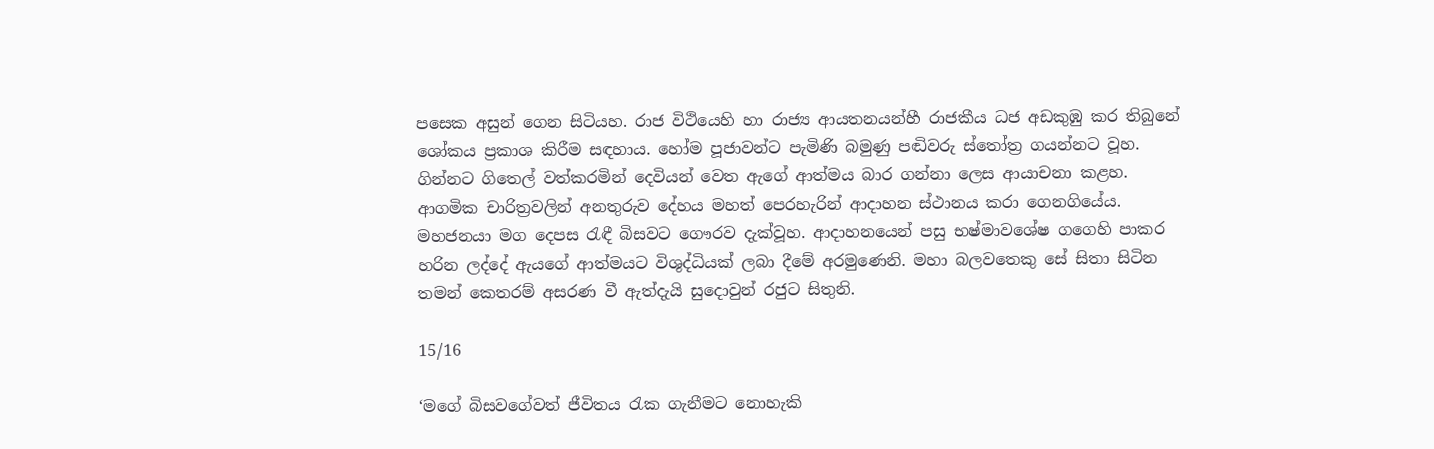පසෙක අසුන් ගෙන සිටියහ. රාජ විථියෙහි හා රාජ්‍ය ආයතනයන්හී රාජකීය ධජ අඩකුඹු කර තිබුනේ ශෝකය ප්‍රකාශ කිරීම සඳහාය. හෝම පූජාවන්ට පැමිණි බමුණු පඬිවරු ස්තෝත්‍ර ගයන්නට වූහ. ගින්නට ගිතෙල් වත්කරමින් දෙවියන් වෙත ඇගේ ආත්මය බාර ගන්නා ලෙස ආයාචනා කළහ. ආගමික චාරිත්‍රවලින් අනතුරුව දේහය මහත් පෙරහැරින් ආදාහන ස්ථානය කරා ගෙනගියේය. මහජනයා මග දෙපස රැඳී බිසවට ගෞරව දැක්වූහ. ආදාහනයෙන් පසු භෂ්මාවශේෂ ගගෙහි පාකර හරින ලද්දේ ඇයගේ ආත්මයට විශුද්ධියක් ලබා දීමේ අරමුණෙනි. මහා බලවතෙකු සේ සිතා සිටින තමන් කෙතරම් අසරණ වී ඇත්දැයි සුදොවුන් රජුට සිතුනි.

15/16

‘මගේ බිසවගේවත් ජීවිතය රැක ගැනීමට නොහැකි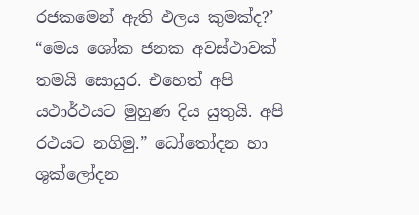රජකමෙන් ඇති ඵලය කුමක්ද?’ “මෙය ශෝක ජනක අවස්ථාවක් තමයි සොයුර. එහෙත් අපි යථාර්ථයට මුහුණ දිය යුතුයි. අපි රථයට නගිමු.” ධෝතෝදන හා ශුක්ලෝදන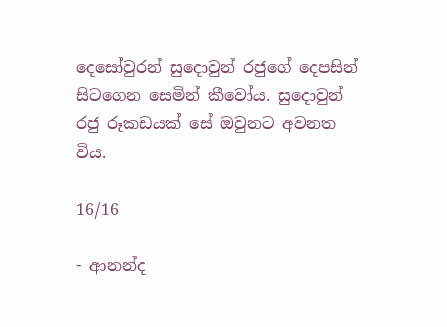දෙසෝවුරන් සුදොවුන් රජුගේ දෙපසින් සිටගෙන සෙමින් කීවෝය. සුදොවුන් රජු රූකඩයක් සේ ඔවුනට අවනත විය.

16/16

- ආනන්ද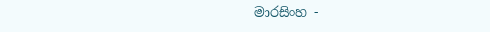මාරසිංහ -